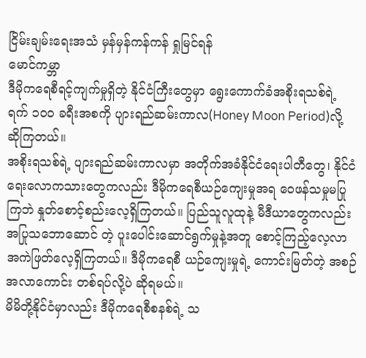ငြိမ်းချမ်းရေးအသံ မှန်မှန်ကန်ကန် ရှုမြင်ရန်
မောင်ကမ္ဘာ
ဒီမိုကရေစီရင့်ကျက်မှုရှိတဲ့ နိုင်ငံကြီးတွေမှာ ရွေးကောက်ခံအစိုးရသစ်ရဲ့ ရက် ၁၀၀ ခရီးအစကို ပျားရည်ဆမ်းကာလ(Honey Moon Period)လို့ ဆိုကြတယ်။
အစိုးရသစ်ရဲ့ ပျားရည်ဆမ်းကာလမှာ အတိုက်အခံနိုင်ငံရေးပါတီတွေ၊ နိုင်ငံရေးလောကသားတွေကလည်း ဒီမိုကရေစီယဉ်ကျေးမှုအရ ဝေဖန်သမှုမပြုကြဘဲ နှုတ်စောင့်စည်းလေ့ရှိကြတယ်။ ပြည်သူလူထုနဲ့ မီဒီယာတွေကလည်း အပြုသဘောဆောင် တဲ့ ပူးပေါင်းဆောင်ရွက်မှုနဲ့အတူ စောင့်ကြည့်လေ့လာအကဲဖြတ်လေ့ရှိကြတယ်။ ဒီမိုကရေစီ ယဉ်ကျေးမှုရဲ့ ကောင်းမြတ်တဲ့ အစဉ်အလာကောင်း တစ်ရပ်လို့ပဲ ဆိုရမယ်။
မိမိတို့နိုင်ငံမှာလည်း ဒီမိုကရေစီစနစ်ရဲ့ သ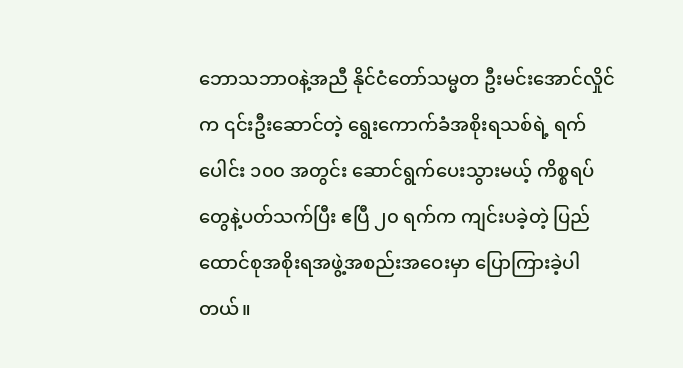ဘောသဘာဝနဲ့အညီ နိုင်ငံတော်သမ္မတ ဦးမင်းအောင်လှိုင်က ၎င်းဦးဆောင်တဲ့ ရွေးကောက်ခံအစိုးရသစ်ရဲ့ ရက်ပေါင်း ၁၀၀ အတွင်း ဆောင်ရွက်ပေးသွားမယ့် ကိစ္စရပ်တွေနဲ့ပတ်သက်ပြီး ဧပြီ ၂၀ ရက်က ကျင်းပခဲ့တဲ့ ပြည်ထောင်စုအစိုးရအဖွဲ့အစည်းအဝေးမှာ ပြောကြားခဲ့ပါတယ်။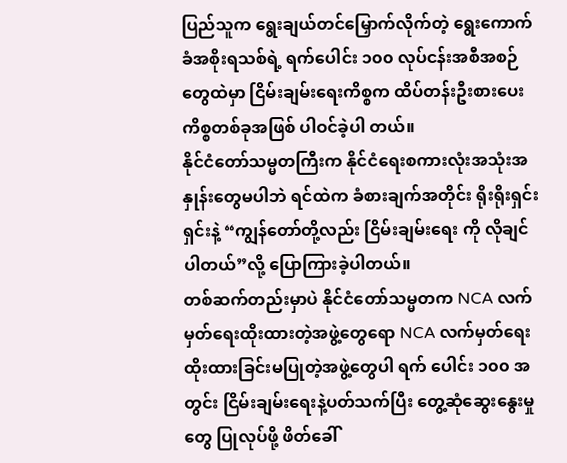ပြည်သူက ရွေးချယ်တင်မြှောက်လိုက်တဲ့ ရွေးကောက်ခံအစိုးရသစ်ရဲ့ ရက်ပေါင်း ၁၀၀ လုပ်ငန်းအစီအစဉ်တွေထဲမှာ ငြိမ်းချမ်းရေးကိစ္စက ထိပ်တန်းဦးစားပေးကိစ္စတစ်ခုအဖြစ် ပါဝင်ခဲ့ပါ တယ်။
နိုင်ငံတော်သမ္မတကြီးက နိုင်ငံရေးစကားလုံးအသုံးအနှုန်းတွေမပါဘဲ ရင်ထဲက ခံစားချက်အတိုင်း ရိုးရိုးရှင်းရှင်းနဲ့ “ကျွန်တော်တို့လည်း ငြိမ်းချမ်းရေး ကို လိုချင်ပါတယ်”လို့ ပြောကြားခဲ့ပါတယ်။
တစ်ဆက်တည်းမှာပဲ နိုင်ငံတော်သမ္မတက NCA လက်မှတ်ရေးထိုးထားတဲ့အဖွဲ့တွေရော NCA လက်မှတ်ရေးထိုးထားခြင်းမပြုတဲ့အဖွဲ့တွေပါ ရက် ပေါင်း ၁၀၀ အတွင်း ငြိမ်းချမ်းရေးနဲ့ပတ်သက်ပြီး တွေ့ဆုံဆွေးနွေးမှုတွေ ပြုလုပ်ဖို့ ဖိတ်ခေါ်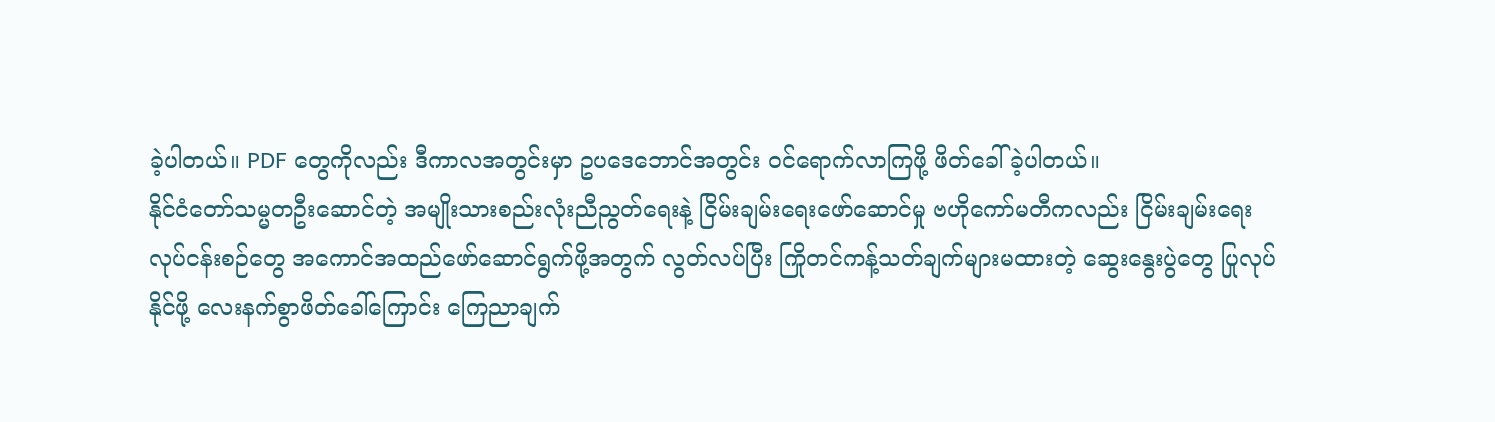ခဲ့ပါတယ်။ PDF တွေကိုလည်း ဒီကာလအတွင်းမှာ ဥပဒေဘောင်အတွင်း ဝင်ရောက်လာကြဖို့ ဖိတ်ခေါ်ခဲ့ပါတယ်။
နိုင်ငံတော်သမ္မတဦးဆောင်တဲ့ အမျိုးသားစည်းလုံးညီညွတ်ရေးနဲ့ ငြိမ်းချမ်းရေးဖော်ဆောင်မှု ဗဟိုကော်မတီကလည်း ငြိမ်းချမ်းရေးလုပ်ငန်းစဉ်တွေ အကောင်အထည်ဖော်ဆောင်ရွက်ဖို့အတွက် လွတ်လပ်ပြီး ကြိုတင်ကန့်သတ်ချက်များမထားတဲ့ ဆွေးနွေးပွဲတွေ ပြုလုပ်နိုင်ဖို့ လေးနက်စွာဖိတ်ခေါ်ကြောင်း ကြေညာချက်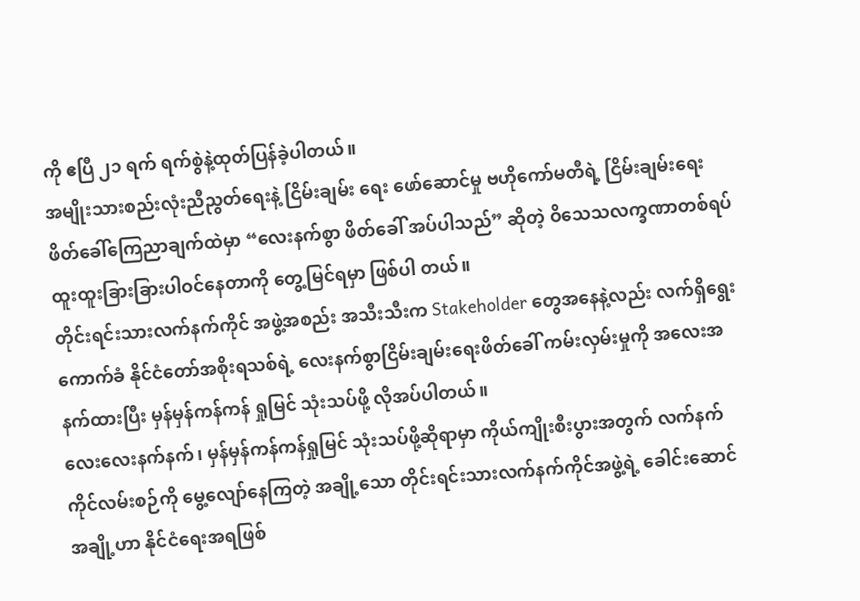ကို ဧပြီ ၂၁ ရက် ရက်စွဲနဲ့ထုတ်ပြန်ခဲ့ပါတယ်။
အမျိုးသားစည်းလုံးညီညွတ်ရေးနဲ့ ငြိမ်းချမ်း ရေး ဖော်ဆောင်မှု ဗဟိုကော်မတီရဲ့ ငြိမ်းချမ်းရေး ဖိတ်ခေါ်ကြေညာချက်ထဲမှာ “လေးနက်စွာ ဖိတ်ခေါ် အပ်ပါသည်” ဆိုတဲ့ ဝိသေသလက္ခဏာတစ်ရပ် ထူးထူးခြားခြားပါဝင်နေတာကို တွေ့မြင်ရမှာ ဖြစ်ပါ တယ်။
တိုင်းရင်းသားလက်နက်ကိုင် အဖွဲ့အစည်း အသီးသီးက Stakeholder တွေအနေနဲ့လည်း လက်ရှိရွေးကောက်ခံ နိုင်ငံတော်အစိုးရသစ်ရဲ့ လေးနက်စွာငြိမ်းချမ်းရေးဖိတ်ခေါ် ကမ်းလှမ်းမှုကို အလေးအနက်ထားပြီး မှန်မှန်ကန်ကန် ရှုမြင် သုံးသပ်ဖို့ လိုအပ်ပါတယ်။
လေးလေးနက်နက်၊ မှန်မှန်ကန်ကန်ရှုမြင် သုံးသပ်ဖို့ဆိုရာမှာ ကိုယ်ကျိုးစီးပွားအတွက် လက်နက်ကိုင်လမ်းစဉ်ကို မွေ့လျော်နေကြတဲ့ အချို့သော တိုင်းရင်းသားလက်နက်ကိုင်အဖွဲ့ရဲ့ ခေါင်းဆောင်အချို့ဟာ နိုင်ငံရေးအရဖြစ်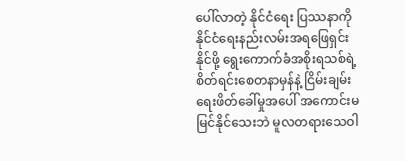ပေါ်လာတဲ့ နိုင်ငံရေး ပြဿနာကို နိုင်ငံရေးနည်းလမ်းအရဖြေရှင်းနိုင်ဖို့ ရွေးကောက်ခံအစိုးရသစ်ရဲ့ စိတ်ရင်းစေတနာမှန်နဲ့ ငြိမ်းချမ်းရေးဖိတ်ခေါ်မှုအပေါ် အကောင်းမမြင်နိုင်သေးဘဲ မူလတရားသေဝါ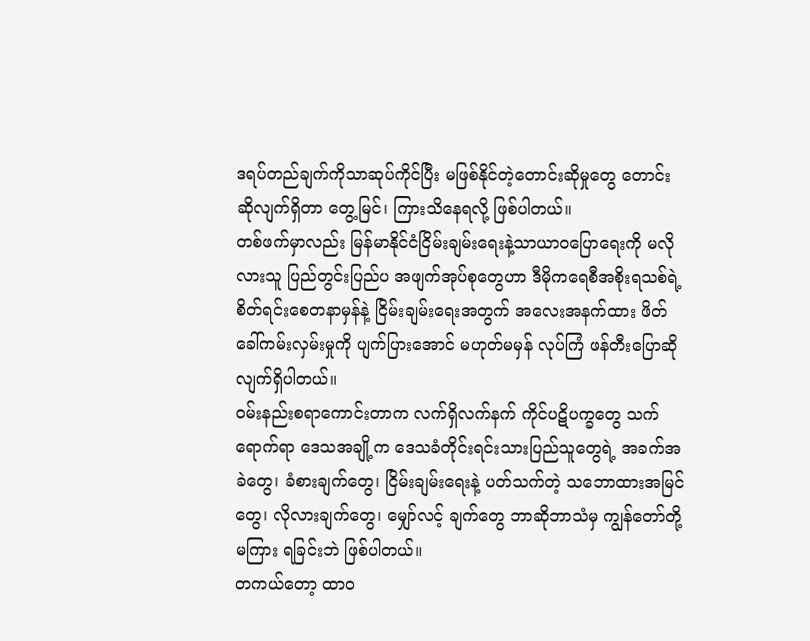ဒရပ်တည်ချက်ကိုသာဆုပ်ကိုင်ပြီး မဖြစ်နိုင်တဲ့တောင်းဆိုမှုတွေ တောင်းဆိုလျက်ရှိတာ တွေ့မြင်၊ ကြားသိနေရလို့ ဖြစ်ပါတယ်။
တစ်ဖက်မှာလည်း မြန်မာနိုင်ငံငြိမ်းချမ်းရေးနဲ့သာယာဝပြောရေးကို မလိုလားသူ ပြည်တွင်းပြည်ပ အဖျက်အုပ်စုတွေဟာ ဒီမိုကရေစီအစိုးရသစ်ရဲ့စိတ်ရင်းစေတနာမှန်နဲ့ ငြိမ်းချမ်းရေးအတွက် အလေးအနက်ထား ဖိတ်ခေါ်ကမ်းလှမ်းမှုကို ပျက်ပြားအောင် မဟုတ်မမှန် လုပ်ကြံ ဖန်တီးပြောဆိုလျက်ရှိပါတယ်။
ဝမ်းနည်းစရာကောင်းတာက လက်ရှိလက်နက် ကိုင်ပဋိပက္ခတွေ သက်ရောက်ရာ ဒေသအချို့က ဒေသခံတိုင်းရင်းသားပြည်သူတွေရဲ့ အခက်အခဲတွေ၊ ခံစားချက်တွေ၊ ငြိမ်းချမ်းရေးနဲ့ ပတ်သက်တဲ့ သဘောထားအမြင်တွေ၊ လိုလားချက်တွေ၊ မျှော်လင့် ချက်တွေ ဘာဆိုဘာသံမှ ကျွန်တော်တို့ မကြား ရခြင်းဘဲ ဖြစ်ပါတယ်။
တကယ်တော့ ထာဝ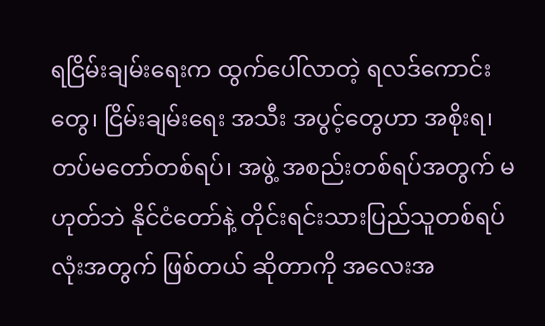ရငြိမ်းချမ်းရေးက ထွက်ပေါ်လာတဲ့ ရလဒ်ကောင်းတွေ၊ ငြိမ်းချမ်းရေး အသီး အပွင့်တွေဟာ အစိုးရ၊ တပ်မတော်တစ်ရပ်၊ အဖွဲ့ အစည်းတစ်ရပ်အတွက် မဟုတ်ဘဲ နိုင်ငံတော်နဲ့ တိုင်းရင်းသားပြည်သူတစ်ရပ်လုံးအတွက် ဖြစ်တယ် ဆိုတာကို အလေးအ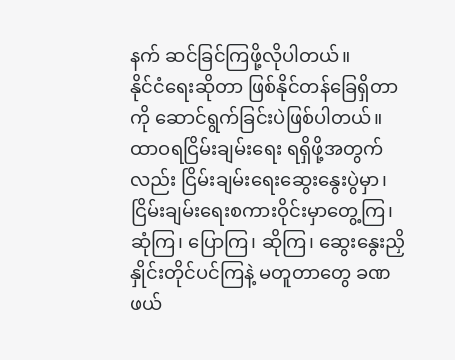နက် ဆင်ခြင်ကြဖို့လိုပါတယ်။
နိုင်ငံရေးဆိုတာ ဖြစ်နိုင်တန်ခြေရှိတာကို ဆောင်ရွက်ခြင်းပဲဖြစ်ပါတယ်။ ထာဝရငြိမ်းချမ်းရေး ရရှိဖို့အတွက်လည်း ငြိမ်းချမ်းရေးဆွေးနွေးပွဲမှာ၊ ငြိမ်းချမ်းရေးစကားဝိုင်းမှာတွေ့ကြ၊ ဆုံကြ၊ ပြောကြ၊ ဆိုကြ၊ ဆွေးနွေးညှိနှိုင်းတိုင်ပင်ကြနဲ့ မတူတာတွေ ခဏဖယ်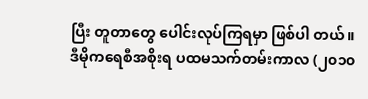ပြီး တူတာတွေ ပေါင်းလုပ်ကြရမှာ ဖြစ်ပါ တယ်။
ဒီမိုကရေစီအစိုးရ ပထမသက်တမ်းကာလ (၂၀၁၀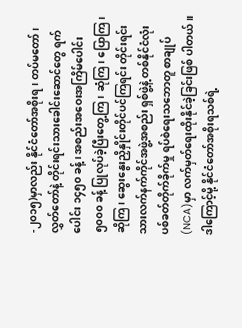-၂၀၁၅)မှာလည်း နိုင်ငံတော်အစိုးရ၊ တပ်မတော်၊ လွှတ်တော်နဲ့ တိုင်းရင်းသားခေါင်းဆောင်တွေ ရက်ပေါင်း ၁၄၅၀ ခန့်၊ အစည်းအဝေးအကြိမ်ပေါင်း ၅၀၀၀ ခန့် ပြုလုပ်ခဲ့ပြီးတွေ့ကြ၊ ဆုံကြ၊ ပြောကြ၊ ဆိုကြ၊ ဆွေးနွေးညှိနှိုင်းတိုင်ပင်ကြရင်း တိုင်းရင်းသားလက်နက်ကိုင်အဖွဲ့အစည်း ရှစ်ဖွဲ့နဲ့ တစ်နိုင်ငံလုံး ပစ်ခတ်တိုက်ခိုက်မှု ရပ်စဲရေးသဘောတူ စာချုပ်(NCA)မှာ လက်မှတ်ရေးထိုးနိုင်ခဲ့ခြင်းဖြစ် ပါတယ်။
ဒါကြောင့်မို့ နိုင်ငံတော်အစိုးရသစ်ရဲ့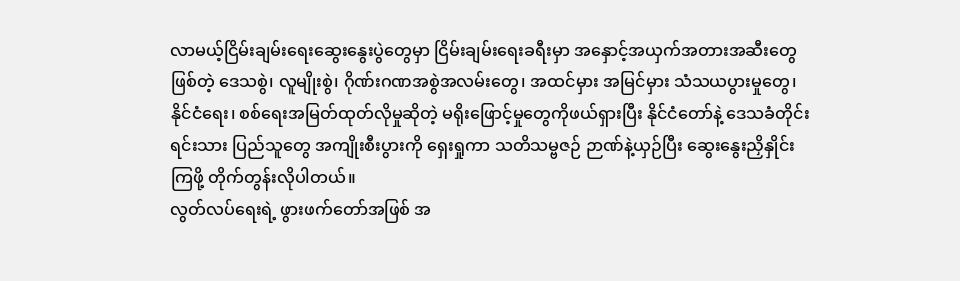လာမယ့်ငြိမ်းချမ်းရေးဆွေးနွေးပွဲတွေမှာ ငြိမ်းချမ်းရေးခရီးမှာ အနှောင့်အယှက်အတားအဆီးတွေဖြစ်တဲ့ ဒေသစွဲ၊ လူမျိုးစွဲ၊ ဂိုဏ်းဂဏအစွဲအလမ်းတွေ၊ အထင်မှား အမြင်မှား သံသယပွားမှုတွေ၊ နိုင်ငံရေး၊ စစ်ရေးအမြတ်ထုတ်လိုမှုဆိုတဲ့ မရိုးဖြောင့်မှုတွေကိုဖယ်ရှားပြီး နိုင်ငံတော်နဲ့ ဒေသခံတိုင်းရင်းသား ပြည်သူတွေ အကျိုးစီးပွားကို ရှေးရှုကာ သတိသမ္ဗဇဉ် ဉာဏ်နဲ့ယှဉ်ပြီး ဆွေးနွေးညှိနှိုင်းကြဖို့ တိုက်တွန်းလိုပါတယ်။
လွတ်လပ်ရေးရဲ့ ဖွားဖက်တော်အဖြစ် အ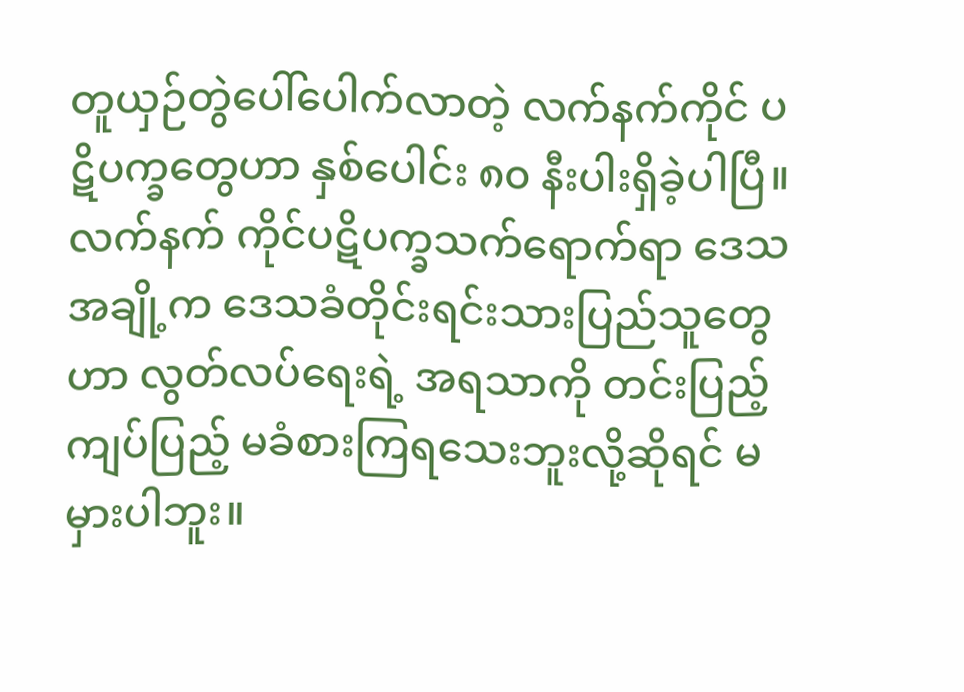တူယှဉ်တွဲပေါ်ပေါက်လာတဲ့ လက်နက်ကိုင် ပဋိပက္ခတွေဟာ နှစ်ပေါင်း ၈၀ နီးပါးရှိခဲ့ပါပြီ။ လက်နက် ကိုင်ပဋိပက္ခသက်ရောက်ရာ ဒေသအချို့က ဒေသခံတိုင်းရင်းသားပြည်သူတွေဟာ လွတ်လပ်ရေးရဲ့ အရသာကို တင်းပြည့်ကျပ်ပြည့် မခံစားကြရသေးဘူးလို့ဆိုရင် မမှားပါဘူး။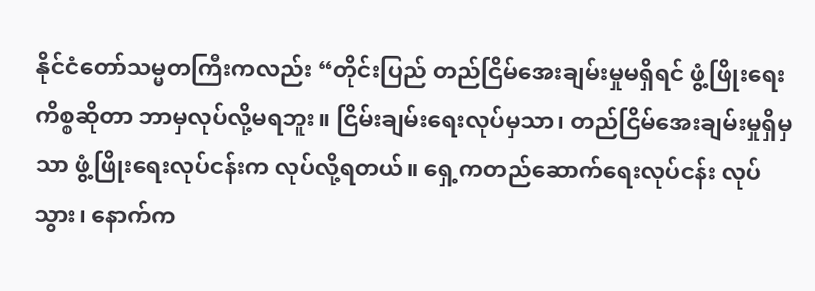နိုင်ငံတော်သမ္မတကြီးကလည်း “တိုင်းပြည် တည်ငြိမ်အေးချမ်းမှုမရှိရင် ဖွံ့ဖြိုးရေးကိစ္စဆိုတာ ဘာမှလုပ်လို့မရဘူး။ ငြိမ်းချမ်းရေးလုပ်မှသာ၊ တည်ငြိမ်အေးချမ်းမှုရှိမှသာ ဖွံ့ဖြိုးရေးလုပ်ငန်းက လုပ်လို့ရတယ်။ ရှေ့ကတည်ဆောက်ရေးလုပ်ငန်း လုပ်သွား၊ နောက်က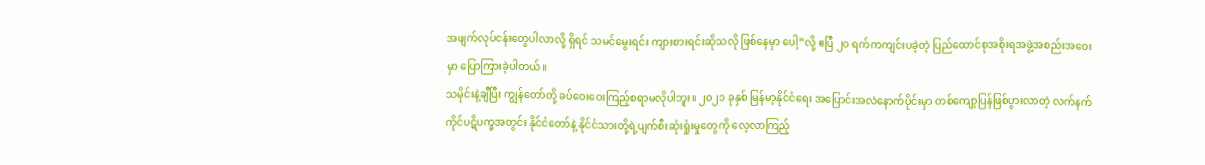အဖျက်လုပ်ငန်းတွေပါလာလို့ ရှိရင် သမင်မွေးရင်း ကျားစားရင်းဆိုသလို ဖြစ်နေမှာ ပေါ့”လို့ ဧပြီ ၂၀ ရက်ကကျင်းပခဲ့တဲ့ ပြည်ထောင်စုအစိုးရအဖွဲ့အစည်းအဝေးမှာ ပြောကြားခဲ့ပါတယ်။
သမိုင်းနဲ့ချီပြီး ကျွန်တော်တို့ ခပ်ဝေးဝေးကြည့်စရာမလိုပါဘူး။ ၂၀၂၁ ခုနှစ် မြန်မာ့နိုင်ငံရေး အပြောင်းအလဲနောက်ပိုင်းမှာ တစ်ကျော့ပြန်ဖြစ်ပွားလာတဲ့ လက်နက်ကိုင်ပဋိပက္ခအတွင်း နိုင်ငံတော်နဲ့ နိုင်ငံသားတို့ရဲ့ပျက်စီးဆုံးရှုံးမှုတွေကို လေ့လာကြည့်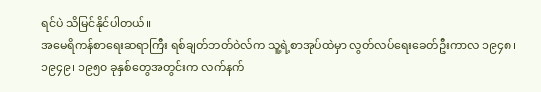ရင်ပဲ သိမြင်နိုင်ပါတယ်။
အမေရိကန်စာရေးဆရာကြီး ရစ်ချတ်ဘတ်ဝဲလ်က သူ့ရဲ့စာအုပ်ထဲမှာ လွတ်လပ်ရေးခေတ်ဦးကာလ ၁၉၄၈၊ ၁၉၄၉၊ ၁၉၅၀ ခုနှစ်တွေအတွင်းက လက်နက်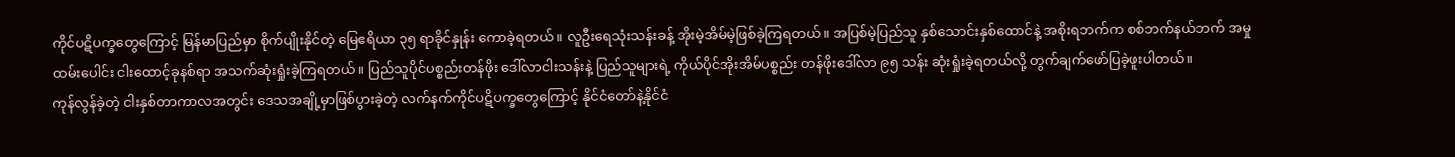ကိုင်ပဋိပက္ခတွေကြောင့် မြန်မာပြည်မှာ စိုက်ပျိုးနိုင်တဲ့ မြေဧရိယာ ၃၅ ရာခိုင်နှုန်း ကောခဲ့ရတယ်။ လူဦးရေသုံးသန်းခန့် အိုးမဲ့အိမ်မဲ့ဖြစ်ခဲ့ကြရတယ်။ အပြစ်မဲ့ပြည်သူ နှစ်သောင်းနှစ်ထောင်နဲ့ အစိုးရဘက်က စစ်ဘက်နယ်ဘက် အမှုထမ်းပေါင်း ငါးထောင့်ခုနစ်ရာ အသက်ဆုံးရှုံးခဲ့ကြရတယ်။ ပြည်သူပိုင်ပစ္စည်းတန်ဖိုး ဒေါ်လာငါးသန်းနဲ့ ပြည်သူများရဲ့ ကိုယ်ပိုင်အိုးအိမ်ပစ္စည်း တန်ဖိုးဒေါ်လာ ၉၅ သန်း ဆုံးရှုံးခဲ့ရတယ်လို့ တွက်ချက်ဖော်ပြခဲ့ဖူးပါတယ်။
ကုန်လွန်ခဲ့တဲ့ ငါးနှစ်တာကာလအတွင်း ဒေသအချို့မှာဖြစ်ပွားခဲ့တဲ့ လက်နက်ကိုင်ပဋိပက္ခတွေကြောင့် နိုင်ငံတော်နဲ့နိုင်ငံ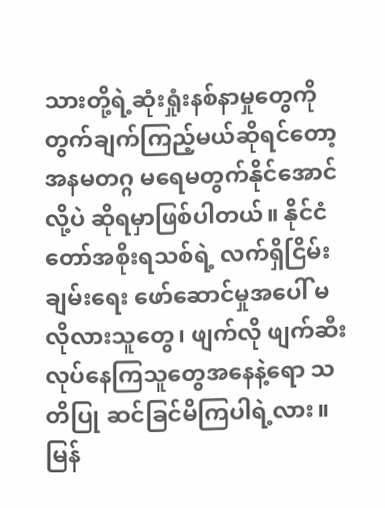သားတို့ရဲ့ဆုံးရှုံးနစ်နာမှုတွေကို တွက်ချက်ကြည့်မယ်ဆိုရင်တော့ အနမတဂ္ဂ မရေမတွက်နိုင်အောင်လို့ပဲ ဆိုရမှာဖြစ်ပါတယ်။ နိုင်ငံတော်အစိုးရသစ်ရဲ့ လက်ရှိငြိမ်းချမ်းရေး ဖော်ဆောင်မှုအပေါ် မလိုလားသူတွေ၊ ဖျက်လို ဖျက်ဆီးလုပ်နေကြသူတွေအနေနဲ့ရော သတိပြု ဆင်ခြင်မိကြပါရဲ့လား။
မြန်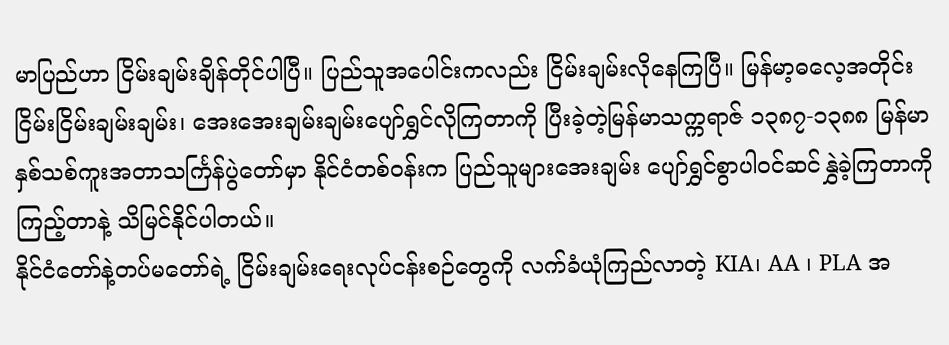မာပြည်ဟာ ငြိမ်းချမ်းချိန်တိုင်ပါပြီ။ ပြည်သူအပေါင်းကလည်း ငြိမ်းချမ်းလိုနေကြပြီ။ မြန်မာ့ဓလေ့အတိုင်း ငြိမ်းငြိမ်းချမ်းချမ်း၊ အေးအေးချမ်းချမ်းပျော်ရွှင်လိုကြတာကို ပြီးခဲ့တဲ့မြန်မာသက္ကရာဇ် ၁၃၈၇-၁၃၈၈ မြန်မာနှစ်သစ်ကူးအတာသင်္ကြန်ပွဲတော်မှာ နိုင်ငံတစ်ဝန်းက ပြည်သူများအေးချမ်း ပျော်ရွှင်စွာပါဝင်ဆင်နွှဲခဲ့ကြတာကိုကြည့်တာနဲ့ သိမြင်နိုင်ပါတယ်။
နိုင်ငံတော်နဲ့တပ်မတော်ရဲ့ ငြိမ်းချမ်းရေးလုပ်ငန်းစဉ်တွေကို လက်ခံယုံကြည်လာတဲ့ KIA၊ AA ၊ PLA အ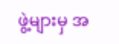ဖွဲ့များမှ အ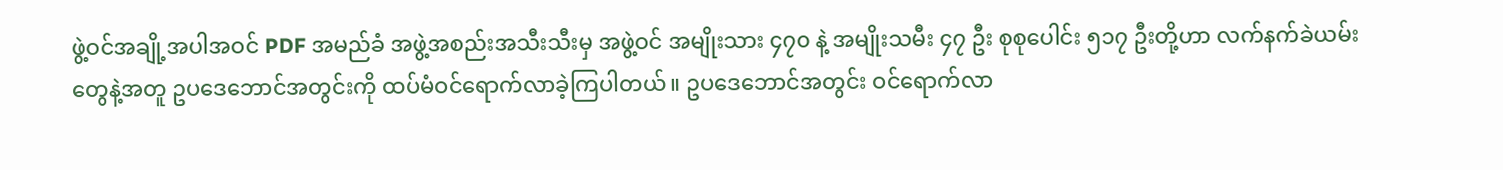ဖွဲ့ဝင်အချို့အပါအဝင် PDF အမည်ခံ အဖွဲ့အစည်းအသီးသီးမှ အဖွဲ့ဝင် အမျိုးသား ၄၇၀ နဲ့ အမျိုးသမီး ၄၇ ဦး စုစုပေါင်း ၅၁၇ ဦးတို့ဟာ လက်နက်ခဲယမ်းတွေနဲ့အတူ ဥပဒေဘောင်အတွင်းကို ထပ်မံဝင်ရောက်လာခဲ့ကြပါတယ်။ ဥပဒေဘောင်အတွင်း ဝင်ရောက်လာ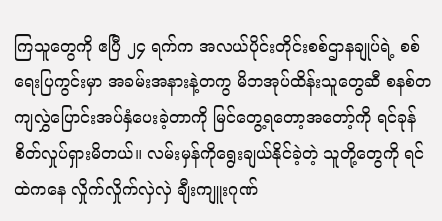ကြသူတွေကို ဧပြီ ၂၄ ရက်က အလယ်ပိုင်းတိုင်းစစ်ဌာနချုပ်ရဲ့ စစ်ရေးပြကွင်းမှာ အခမ်းအနားနဲ့တကွ မိဘအုပ်ထိန်းသူတွေဆီ စနစ်တကျလွှဲပြောင်းအပ်နှံပေးခဲ့တာကို မြင်တွေ့ရတော့အတော့်ကို ရင်ခုန်စိတ်လှုပ်ရှားမိတယ်။ လမ်းမှန်ကိုရွေးချယ်နိုင်ခဲ့တဲ့ သူတို့တွေကို ရင်ထဲကနေ လှိုက်လှိုက်လှဲလှဲ ချီးကျူးဂုဏ်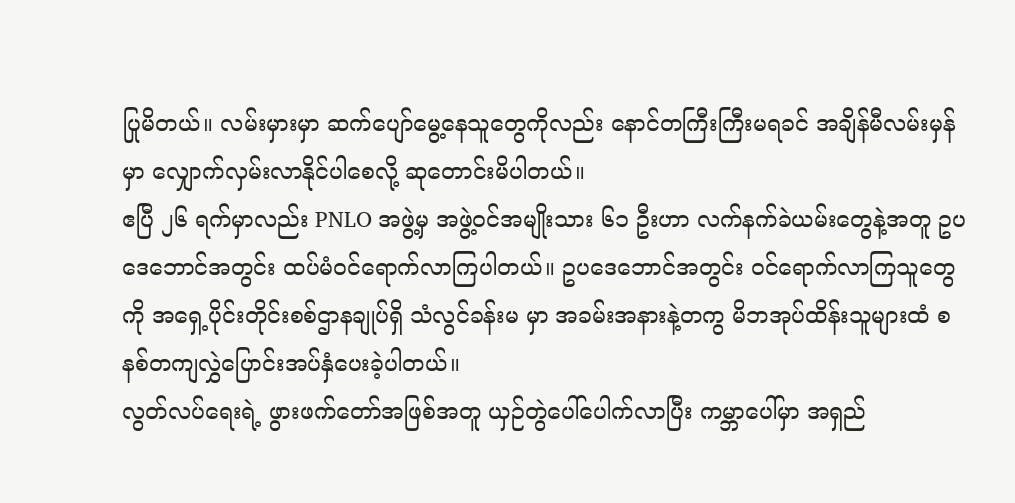ပြုမိတယ်။ လမ်းမှားမှာ ဆက်ပျော်မွေ့နေသူတွေကိုလည်း နောင်တကြီးကြီးမရခင် အချိန်မီလမ်းမှန်မှာ လျှောက်လှမ်းလာနိုင်ပါစေလို့ ဆုတောင်းမိပါတယ်။
ဧပြီ ၂၆ ရက်မှာလည်း PNLO အဖွဲ့မှ အဖွဲ့ဝင်အမျိုးသား ၆၁ ဦးဟာ လက်နက်ခဲယမ်းတွေနဲ့အတူ ဥပဒေဘောင်အတွင်း ထပ်မံဝင်ရောက်လာကြပါတယ်။ ဥပဒေဘောင်အတွင်း ဝင်ရောက်လာကြသူတွေကို အရှေ့ပိုင်းတိုင်းစစ်ဌာနချုပ်ရှိ သံလွင်ခန်းမ မှာ အခမ်းအနားနဲ့တကွ မိဘအုပ်ထိန်းသူများထံ စနစ်တကျလွှဲပြောင်းအပ်နှံပေးခဲ့ပါတယ်။
လွတ်လပ်ရေးရဲ့ ဖွားဖက်တော်အဖြစ်အတူ ယှဉ်တွဲပေါ်ပေါက်လာပြီး ကမ္ဘာပေါ်မှာ အရှည်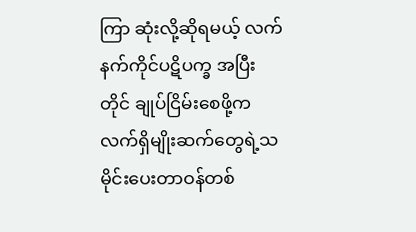ကြာ ဆုံးလို့ဆိုရမယ့် လက်နက်ကိုင်ပဋိပက္ခ အပြီးတိုင် ချုပ်ငြိမ်းစေဖို့က လက်ရှိမျိုးဆက်တွေရဲ့သမိုင်းပေးတာဝန်တစ်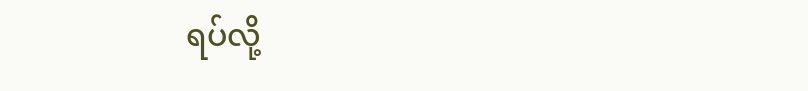ရပ်လို့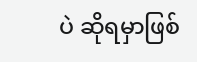ပဲ ဆိုရမှာဖြစ်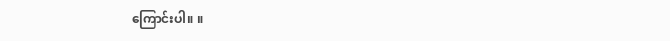ကြောင်းပါ။ ။